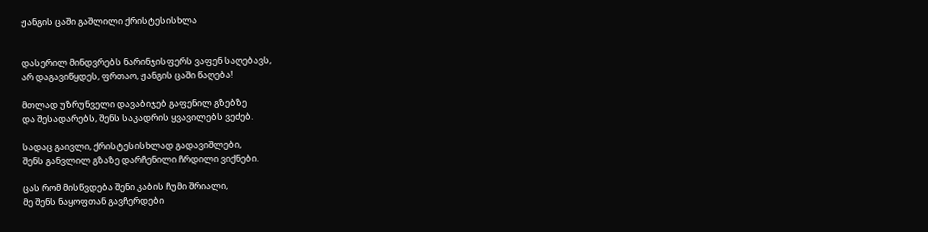ჟანგის ცაში გაშლილი ქრისტესისხლა


დასერილ მინდვრებს ნარინჯისფერს ვაფენ საღებავს,
არ დაგავიწყდეს, ფრთაო, ჟანგის ცაში წაღება!

მთლად უზრუნველი დავაბიჯებ გაფენილ გზებზე
და შესადარებს, შენს საკადრის ყვავილებს ვეძებ.

სადაც გაივლი, ქრისტესისხლად გადავიშლები,
შენს განვლილ გზაზე დარჩენილი ჩრდილი ვიქნები.

ცას რომ მისწვდება შენი კაბის ჩუმი შრიალი,
მე შენს ნაყოფთან გავჩერდები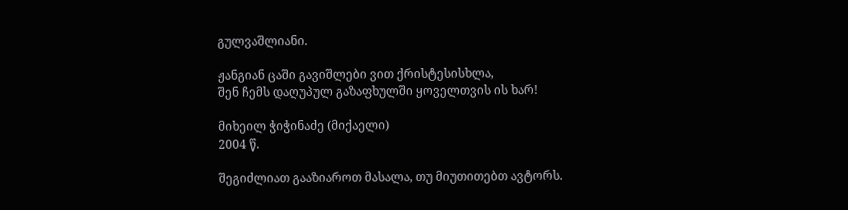გულვაშლიანი.

ჟანგიან ცაში გავიშლები ვით ქრისტესისხლა,
შენ ჩემს დაღუპულ გაზაფხულში ყოველთვის ის ხარ!

მიხეილ ჭიჭინაძე (მიქაელი)
2004 წ.

შეგიძლიათ გააზიაროთ მასალა, თუ მიუთითებთ ავტორს.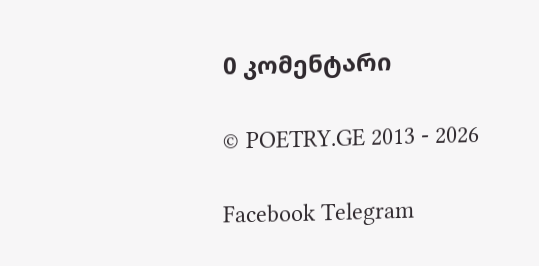0 კომენტარი

© POETRY.GE 2013 - 2026

Facebook Telegram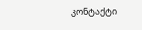კონტაქტი